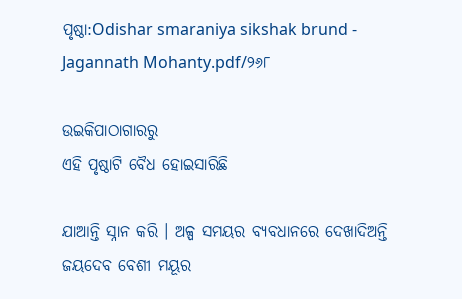ପୃଷ୍ଠା:Odishar smaraniya sikshak brund - Jagannath Mohanty.pdf/୨୬୮

ଉଇକିପାଠାଗାର‌ରୁ
ଏହି ପୃଷ୍ଠାଟି ବୈଧ ହୋଇସାରିଛି

ଯାଆନ୍ତି ସ୍ନାନ କରି । ଅଳ୍ପ ସମୟର ବ୍ଯବଧାନରେ ଦେଖାଦିଅନ୍ତି ଜୟଦେବ ବେଶୀ ମୟୂର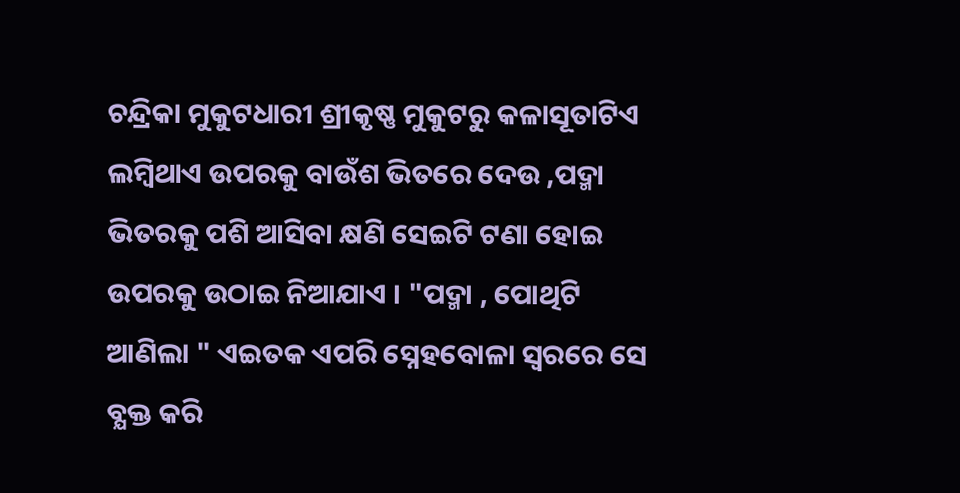ଚନ୍ଦ୍ରିକା ମୁକୁଟଧାରୀ ଶ୍ରୀକୃଷ୍ଣ ମୁକୁଟରୁ କଳାସୂତାଟିଏ ଲମ୍ବିଥାଏ ଉପରକୁ ବାଉଁଶ ଭିତରେ ଦେଉ ,ପଦ୍ମା ଭିତରକୁ ପଶି ଆସିବା କ୍ଷଣି ସେଇଟି ଟଣା ହୋଇ ଉପରକୁ ଉଠାଇ ନିଆଯାଏ । "ପଦ୍ମା , ପୋଥିଟି ଆଣିଲା " ଏଇତକ ଏପରି ସ୍ନେହବୋଳା ସ୍ବରରେ ସେ ବ୍ଯକ୍ତ କରି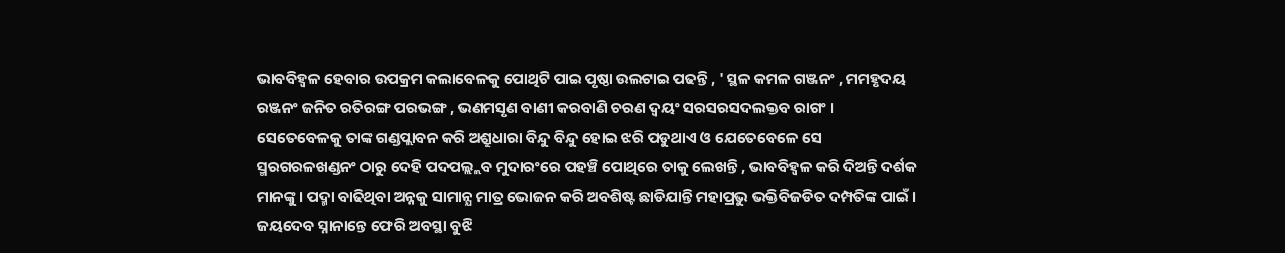ଭାବବିହ୍ବଳ ହେବାର ଉପକ୍ରମ କଲାବେଳକୁ ପୋଥିଟି ପାଇ ପୃଷ୍ଠା ଉଲଟାଇ ପଢନ୍ତି , ' ସ୍ଥଳ କମଳ ଗଞ୍ଜନଂ , ମମହୃଦୟ ରଞ୍ଜନଂ ଜନିତ ରତିରଙ୍ଗ ପରଭଙ୍ଗ , ଭଣମସୃଣ ବାଣୀ କରବାଣି ଚରଣ ଦ୍ବୟଂ ସରସରସଦଲକ୍ତବ ରାଗଂ । ସେତେବେଳକୁ ତାଙ୍କ ଗଣ୍ଡପ୍ଲାବନ କରି ଅଶ୍ରୁଧାରା ବିନ୍ଦୁ ବିନ୍ଦୁ ହୋଇ ଝରି ପଡୁଥାଏ ଓ ଯେତେବେଳେ ସେ ସ୍ମରଗରଳଖଣ୍ଡନଂ ଠାରୁ ଦେହି ପଦପଲ୍ଲ୍ଲବ ମୁଦାରଂରେ ପହଞ୍ଚି ପୋଥିରେ ତାକୁ ଲେଖନ୍ତି , ଭାବବିହ୍ବଳ କରି ଦିଅନ୍ତି ଦର୍ଶକ ମାନଙ୍କୁ । ପଦ୍ମା ବାଢିଥିବା ଅନ୍ନକୁ ସାମାନ୍ଯ ମାତ୍ର ଭୋଜନ କରି ଅବଶିଷ୍ଟ ଛାଡିଯାନ୍ତି ମହାପ୍ରଭୁ ଭକ୍ତିବିଜଡିତ ଦମ୍ପତିଙ୍କ ପାଇଁ । ଜୟଦେବ ସ୍ନାନାନ୍ତେ ଫେରି ଅବସ୍ଥା ବୁଝି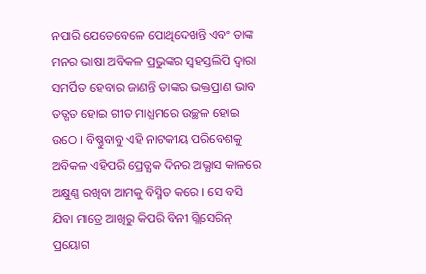ନପାରି ଯେତେବେଳେ ପୋଥିଦେଖନ୍ତି ଏବଂ ତାଙ୍କ ମନର ଭାଷା ଅବିକଳ ପ୍ରଭୁଙ୍କର ସ୍ବହସ୍ତଲିପି ଦ୍ବାରା ସମର୍ପିତ ହେବାର ଜାଣନ୍ତି ତାଙ୍କର ଭକ୍ତପ୍ରାଣ ଭାବ ତତ୍ଗତ ହୋଇ ଗୀତ ମାଧ୍ଯମରେ ଉଚ୍ଛଳ ହୋଇ ଉଠେ । ବିଷ୍ଣୁବାବୁ ଏହି ନାଟକୀୟ ପରିବେଶକୁ ଅବିକଳ ଏହିପରି ପ୍ରେତ୍ଯକ ଦିନର ଅଭ୍ଯାସ କାଳରେ ଅକ୍ଷୁଣ୍ଣ ରଖିବା ଆମକୁ ବିସ୍ମିତ କରେ । ସେ ବସି ଯିବା ମାତ୍ରେ ଆଖିରୁ କିପରି ବିନୀ ଗ୍ଲିସେରିନ୍ ପ୍ରୟୋଗ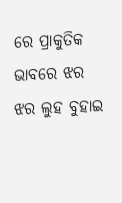ରେ ପ୍ରାକୁତିକ ଭାବରେ ଝର ଝର ଲୁହ ବୁହାଇ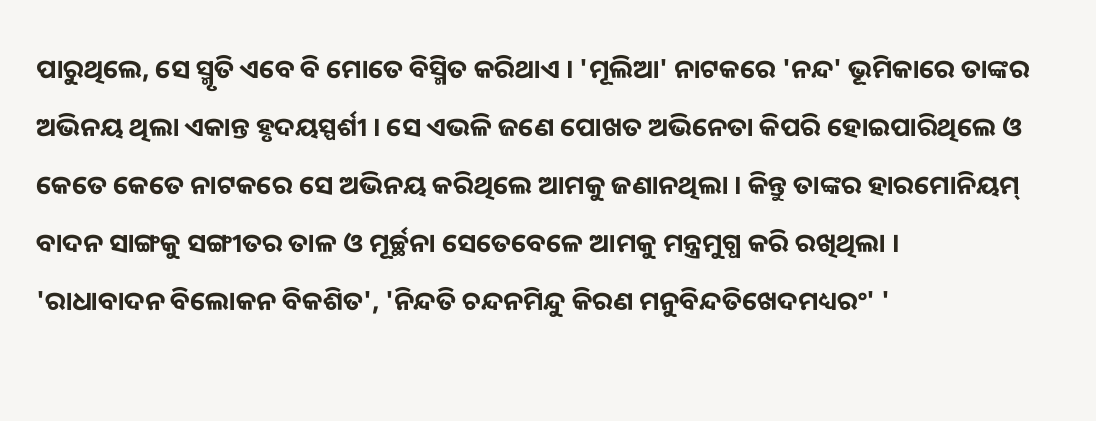ପାରୁଥିଲେ, ସେ ସ୍ମୃତି ଏବେ ବି ମୋତେ ବିସ୍ମିତ କରିଥାଏ । 'ମୂଲିଆ' ନାଟକରେ 'ନନ୍ଦ' ଭୂମିକାରେ ତାଙ୍କର ଅଭିନୟ ଥିଲା ଏକାନ୍ତ ହୃଦୟସ୍ପର୍ଶୀ । ସେ ଏଭଳି ଜଣେ ପୋଖତ ଅଭିନେତା କିପରି ହୋଇପାରିଥିଲେ ଓ କେତେ କେତେ ନାଟକରେ ସେ ଅଭିନୟ କରିଥିଲେ ଆମକୁ ଜଣାନଥିଲା । କିନ୍ତୁ ତାଙ୍କର ହାରମୋନିୟମ୍ ବାଦନ ସାଙ୍ଗକୁ ସଙ୍ଗୀତର ତାଳ ଓ ମୂର୍ଚ୍ଛନା ସେତେବେଳେ ଆମକୁ ମନ୍ତ୍ରମୁଗ୍ଧ କରି ରଖିଥିଲା । 'ରାଧାବାଦନ ବିଲୋକନ ବିକଶିତ', 'ନିନ୍ଦତି ଚନ୍ଦନମିନ୍ଦୁ କିରଣ ମନୁବିନ୍ଦତିଖେଦମଧ୍ୟରଂ' '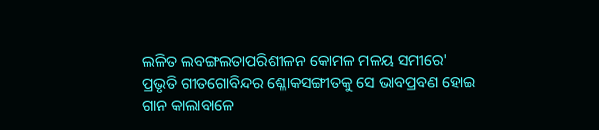ଲଳିତ ଲବଙ୍ଗଲତାପରିଶୀଳନ କୋମଳ ମଳୟ ସମୀରେ' ପ୍ରଭୃତି ଗୀତଗୋବିନ୍ଦର ଶ୍ଳୋକସଙ୍ଗୀତକୁ ସେ ଭାବପ୍ରବଣ ହୋଇ ଗାନ କାଲାବାଳେ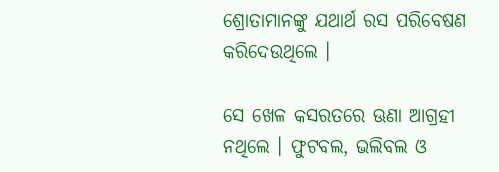ଶ୍ରୋତାମାନଙ୍କୁ ଯଥାର୍ଥ ରସ ପରିବେଷଣ କରିଦେଉଥିଲେ ।

ସେ ଖେଳ କସରତରେ ଊଣା ଆଗ୍ରହୀ ନଥିଲେ । ଫୁଟବଲ, ଭଲିବଲ ଓ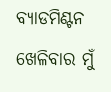ବ୍ଯାଡମିଣ୍ଟନ ଖେଳିବାର ମୁଁ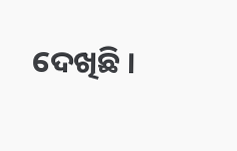ଦେଖିଛି ।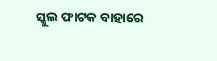ସ୍କୁଲ ଫାଟକ ବାହାରେ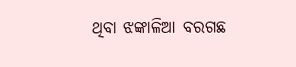ଥିବା ଝଙ୍କାଳିଆ ବରଗଛ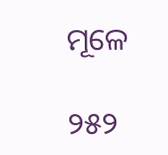ମୂଳେ

୨୫୨